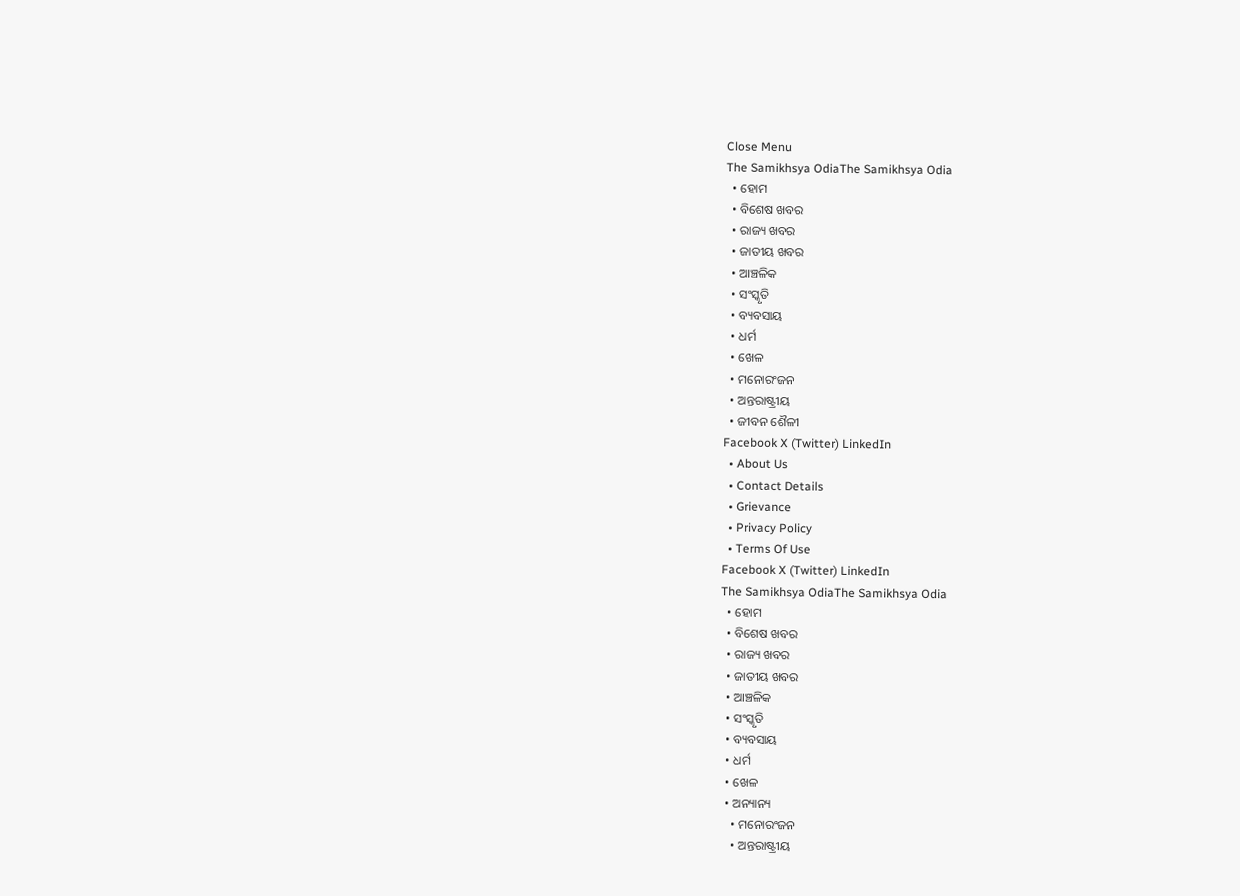Close Menu
The Samikhsya OdiaThe Samikhsya Odia
  • ହୋମ
  • ବିଶେଷ ଖବର
  • ରାଜ୍ୟ ଖବର
  • ଜାତୀୟ ଖବର
  • ଆଞ୍ଚଳିକ
  • ସଂସ୍କୃତି
  • ବ୍ୟବସାୟ
  • ଧର୍ମ
  • ଖେଳ
  • ମନୋରଂଜନ
  • ଅନ୍ତରାଷ୍ଟ୍ରୀୟ
  • ଜୀବନ ଶୈଳୀ
Facebook X (Twitter) LinkedIn
  • About Us
  • Contact Details
  • Grievance
  • Privacy Policy
  • Terms Of Use
Facebook X (Twitter) LinkedIn
The Samikhsya OdiaThe Samikhsya Odia
  • ହୋମ
  • ବିଶେଷ ଖବର
  • ରାଜ୍ୟ ଖବର
  • ଜାତୀୟ ଖବର
  • ଆଞ୍ଚଳିକ
  • ସଂସ୍କୃତି
  • ବ୍ୟବସାୟ
  • ଧର୍ମ
  • ଖେଳ
  • ଅନ୍ୟାନ୍ୟ
    • ମନୋରଂଜନ
    • ଅନ୍ତରାଷ୍ଟ୍ରୀୟ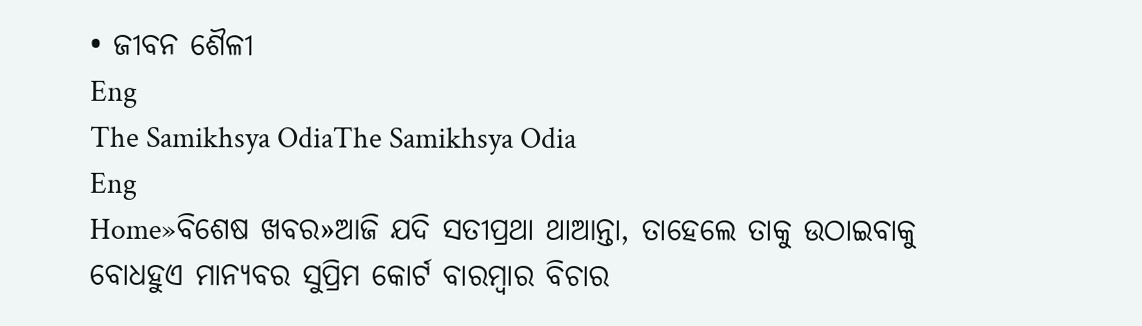• ଜୀବନ ଶୈଳୀ
Eng
The Samikhsya OdiaThe Samikhsya Odia
Eng
Home»ବିଶେଷ ଖବର»ଆଜି ଯଦି ସତୀପ୍ରଥା ଥାଆନ୍ତା, ତାହେଲେ ତାକୁ ଉଠାଇବାକୁ ବୋଧହୁଏ ମାନ୍ୟବର ସୁପ୍ରିମ କୋର୍ଟ ବାରମ୍ବାର ବିଚାର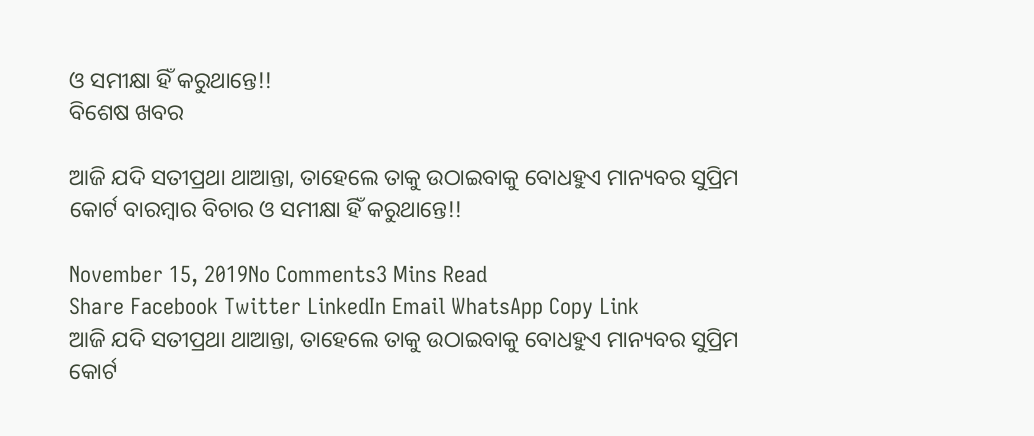ଓ ସମୀକ୍ଷା ହିଁ କରୁଥାନ୍ତେ!!
ବିଶେଷ ଖବର

ଆଜି ଯଦି ସତୀପ୍ରଥା ଥାଆନ୍ତା, ତାହେଲେ ତାକୁ ଉଠାଇବାକୁ ବୋଧହୁଏ ମାନ୍ୟବର ସୁପ୍ରିମ କୋର୍ଟ ବାରମ୍ବାର ବିଚାର ଓ ସମୀକ୍ଷା ହିଁ କରୁଥାନ୍ତେ!!

November 15, 2019No Comments3 Mins Read
Share Facebook Twitter LinkedIn Email WhatsApp Copy Link
ଆଜି ଯଦି ସତୀପ୍ରଥା ଥାଆନ୍ତା, ତାହେଲେ ତାକୁ ଉଠାଇବାକୁ ବୋଧହୁଏ ମାନ୍ୟବର ସୁପ୍ରିମ କୋର୍ଟ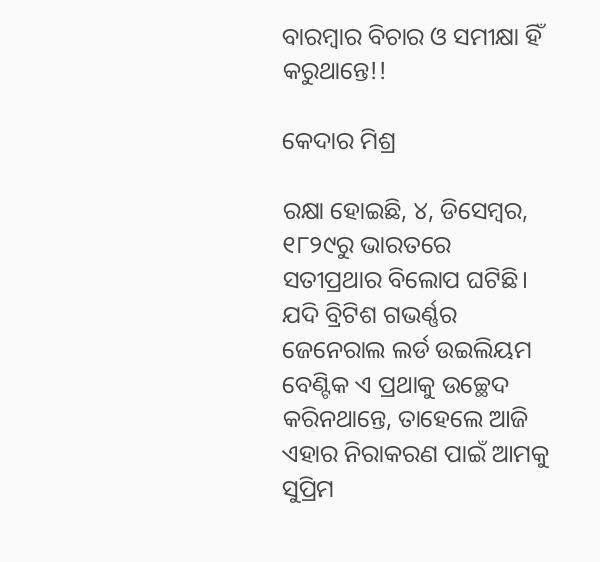ବାରମ୍ବାର ବିଚାର ଓ ସମୀକ୍ଷା ହିଁ କରୁଥାନ୍ତେ!!

କେଦାର ମିଶ୍ର

ରକ୍ଷା ହୋଇଛି, ୪, ଡିସେମ୍ବର, ୧୮୨୯ରୁ ଭାରତରେ ସତୀପ୍ରଥାର ବିଲୋପ ଘଟିଛି। ଯଦି ବ୍ରିଟିଶ ଗଭର୍ଣ୍ଣର ଜେନେରାଲ ଲର୍ଡ ଉଇଲିୟମ ବେଣ୍ଟିକ ଏ ପ୍ରଥାକୁ ଉଚ୍ଛେଦ କରିନଥାନ୍ତେ, ତାହେଲେ ଆଜି ଏହାର ନିରାକରଣ ପାଇଁ ଆମକୁ ସୁପ୍ରିମ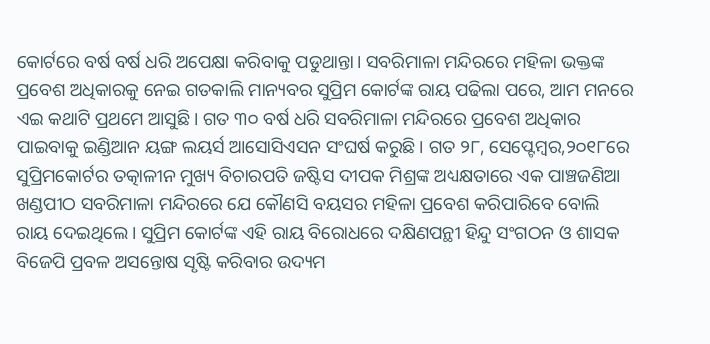କୋର୍ଟରେ ବର୍ଷ ବର୍ଷ ଧରି ଅପେକ୍ଷା କରିବାକୁ ପଡୁଥାନ୍ତା। ସବରିମାଳା ମନ୍ଦିରରେ ମହିଳା ଭକ୍ତଙ୍କ ପ୍ରବେଶ ଅଧିକାରକୁ ନେଇ ଗତକାଲି ମାନ୍ୟବର ସୁପ୍ରିମ କୋର୍ଟଙ୍କ ରାୟ ପଢିଲା ପରେ, ଆମ ମନରେ ଏଇ କଥାଟି ପ୍ରଥମେ ଆସୁଛି। ଗତ ୩୦ ବର୍ଷ ଧରି ସବରିମାଳା ମନ୍ଦିରରେ ପ୍ରବେଶ ଅଧିକାର ପାଇବାକୁ ଇଣ୍ଡିଆନ ୟଙ୍ଗ ଲୟର୍ସ ଆସୋସିଏସନ ସଂଘର୍ଷ କରୁଛି। ଗତ ୨୮, ସେପ୍ଟେମ୍ବର,୨୦୧୮ରେ ସୁପ୍ରିମକୋର୍ଟର ତତ୍କାଳୀନ ମୁଖ୍ୟ ବିଚାରପତି ଜଷ୍ଟିସ ଦୀପକ ମିଶ୍ରଙ୍କ ଅଧ୍ୟକ୍ଷତାରେ ଏକ ପାଞ୍ଚଜଣିଆ ଖଣ୍ଡପୀଠ ସବରିମାଳା ମନ୍ଦିରରେ ଯେ କୌଣସି ବୟସର ମହିଳା ପ୍ରବେଶ କରିପାରିବେ ବୋଲି ରାୟ ଦେଇଥିଲେ। ସୁପ୍ରିମ କୋର୍ଟଙ୍କ ଏହି ରାୟ ବିରୋଧରେ ଦକ୍ଷିଣପନ୍ଥୀ ହିନ୍ଦୁ ସଂଗଠନ ଓ ଶାସକ ବିଜେପି ପ୍ରବଳ ଅସନ୍ତୋଷ ସୃଷ୍ଟି କରିବାର ଉଦ୍ୟମ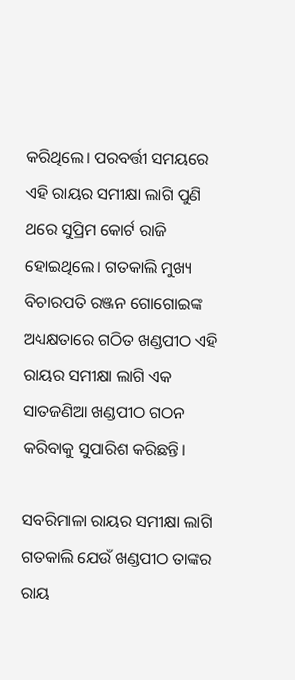କରିଥିଲେ। ପରବର୍ତ୍ତୀ ସମୟରେ ଏହି ରାୟର ସମୀକ୍ଷା ଲାଗି ପୁଣି ଥରେ ସୁପ୍ରିମ କୋର୍ଟ ରାଜି ହୋଇଥିଲେ। ଗତକାଲି ମୁଖ୍ୟ ବିଚାରପତି ରଞ୍ଜନ ଗୋଗୋଇଙ୍କ ଅଧ୍ୟକ୍ଷତାରେ ଗଠିତ ଖଣ୍ଡପୀଠ ଏହି ରାୟର ସମୀକ୍ଷା ଲାଗି ଏକ ସାତଜଣିଆ ଖଣ୍ଡପୀଠ ଗଠନ କରିବାକୁ ସୁପାରିଶ କରିଛନ୍ତି।

ସବରିମାଳା ରାୟର ସମୀକ୍ଷା ଲାଗି ଗତକାଲି ଯେଉଁ ଖଣ୍ଡପୀଠ ତାଙ୍କର ରାୟ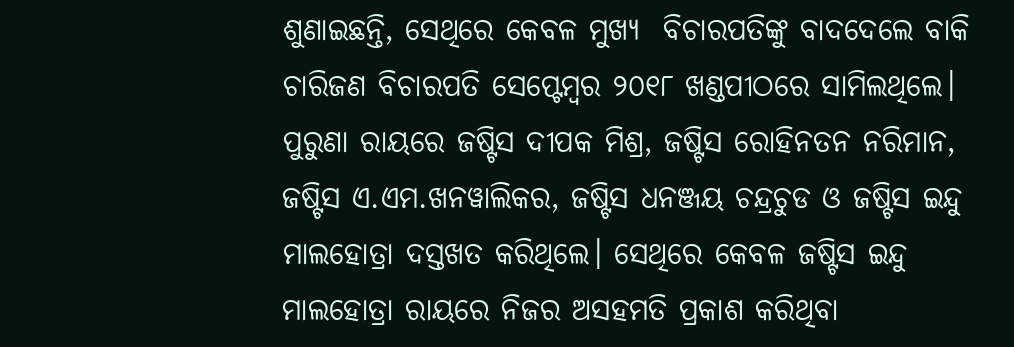ଶୁଣାଇଛନ୍ତି, ସେଥିରେ କେବଳ ମୁଖ୍ୟ  ବିଚାରପତିଙ୍କୁ ବାଦଦେଲେ ବାକି ଚାରିଜଣ ବିଚାରପତି ସେପ୍ଟେମ୍ବର ୨୦୧୮ ଖଣ୍ଡପୀଠରେ ସାମିଲଥିଲେ। ପୁରୁଣା ରାୟରେ ଜଷ୍ଟିସ ଦୀପକ ମିଶ୍ର, ଜଷ୍ଟିସ ରୋହିନତନ ନରିମାନ,  ଜଷ୍ଟିସ ଏ.ଏମ.ଖନୱାଲିକର, ଜଷ୍ଟିସ ଧନଞ୍ଜୟ ଚନ୍ଦ୍ରଚୁଡ ଓ ଜଷ୍ଟିସ ଇନ୍ଦୁ ମାଲହୋତ୍ରା ଦସ୍ତଖତ କରିଥିଲେ। ସେଥିରେ କେବଳ ଜଷ୍ଟିସ ଇନ୍ଦୁ ମାଲହୋତ୍ରା ରାୟରେ ନିଜର ଅସହମତି ପ୍ରକାଶ କରିଥିବା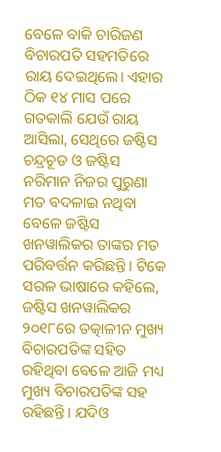ବେଳେ ବାକି ଚାରିଜଣ ବିଚାରପତି ସହମତିରେ ରାୟ ଦେଇଥିଲେ। ଏହାର ଠିକ ୧୪ ମାସ ପରେ ଗତକାଲି ଯେଉଁ ରାୟ ଆସିଲା, ସେଥିରେ ଜଷ୍ଟିସ ଚନ୍ଦ୍ରଚୂଡ ଓ ଜଷ୍ଟିସ ନରିମାନ ନିଜର ପୁରୁଣା ମତ ବଦଳାଇ ନଥିବା ବେଳେ ଜଷ୍ଟିସ ଖନୱାଲିକର ତାଙ୍କର ମତ ପରିବର୍ତ୍ତନ କରିଛନ୍ତି। ଟିକେ ସରଳ ଭାଷାରେ କହିଲେ, ଜଷ୍ଟିସ ଖନୱାଲିକର ୨୦୧୮ରେ ତତ୍କାଳୀନ ମୁଖ୍ୟ ବିଚାରପତିଙ୍କ ସହିତ ରହିଥିବା ବେଳେ ଆଜି ମଧ୍ୟ ମୁଖ୍ୟ ବିଚାରପତିଙ୍କ ସହ ରହିଛନ୍ତି। ଯଦିଓ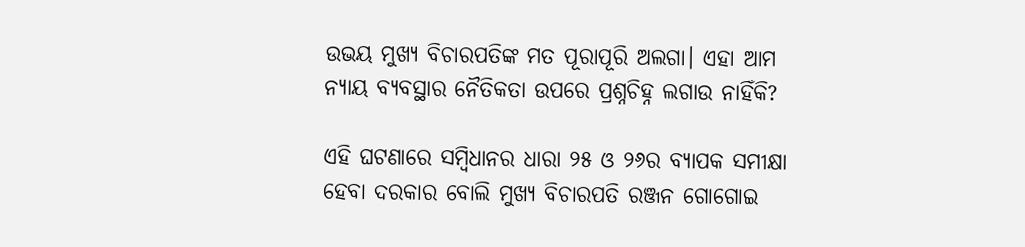ଉଭୟ ମୁଖ୍ୟ ବିଚାରପତିଙ୍କ ମତ ପୂରାପୂରି ଅଲଗା। ଏହା ଆମ ନ୍ୟାୟ ବ୍ୟବସ୍ଥାର ନୈତିକତା ଉପରେ ପ୍ରଶ୍ନଚିହ୍ନ ଲଗାଉ ନାହିଁକି?

ଏହି ଘଟଣାରେ ସମ୍ବିଧାନର ଧାରା ୨୫ ଓ ୨୬ର ବ୍ୟାପକ ସମୀକ୍ଷା ହେବା ଦରକାର ବୋଲି ମୁଖ୍ୟ ବିଚାରପତି ରଞ୍ଜନ ଗୋଗୋଇ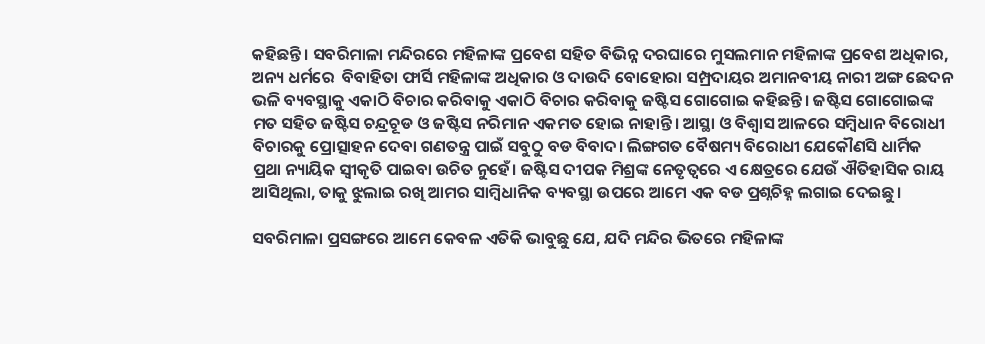କହିଛନ୍ତି। ସବରିମାଳା ମନ୍ଦିରରେ ମହିଳାଙ୍କ ପ୍ରବେଶ ସହିତ ବିଭିନ୍ନ ଦରଘାରେ ମୁସଲମାନ ମହିଳାଙ୍କ ପ୍ରବେଶ ଅଧିକାର, ଅନ୍ୟ ଧର୍ମରେ  ବିବାହିତା ଫାର୍ସି ମହିଳାଙ୍କ ଅଧିକାର ଓ ଦାଉଦି ବୋହୋରା ସମ୍ପ୍ରଦାୟର ଅମାନବୀୟ ନାରୀ ଅଙ୍ଗ ଛେଦନ ଭଳି ବ୍ୟବସ୍ଥାକୁ ଏକାଠି ବିଚାର କରିବାକୁ ଏକାଠି ବିଚାର କରିବାକୁ ଜଷ୍ଟିସ ଗୋଗୋଇ କହିଛନ୍ତି। ଜଷ୍ଟିସ ଗୋଗୋଇଙ୍କ ମତ ସହିତ ଜଷ୍ଟିସ ଚନ୍ଦ୍ରଚୂଡ ଓ ଜଷ୍ଟିସ ନରିମାନ ଏକମତ ହୋଇ ନାହାନ୍ତି। ଆସ୍ଥା ଓ ବିଶ୍ଵାସ ଆଳରେ ସମ୍ବିଧାନ ବିରୋଧୀ ବିଚାରକୁ ପ୍ରୋତ୍ସାହନ ଦେବା ଗଣତନ୍ତ୍ର ପାଇଁ ସବୁଠୁ ବଡ ବିବାଦ। ଲିଙ୍ଗଗତ ବୈଷମ୍ୟ ବିରୋଧୀ ଯେକୌଣସି ଧାର୍ମିକ ପ୍ରଥା ନ୍ୟାୟିକ ସ୍ଵୀକୃତି ପାଇବା ଉଚିତ ନୁହେଁ। ଜଷ୍ଟିସ ଦୀପକ ମିଶ୍ରଙ୍କ ନେତୃତ୍ବରେ ଏ କ୍ଷେତ୍ରରେ ଯେଉଁ ଐତିହାସିକ ରାୟ ଆସିଥିଲା, ତାକୁ ଝୁଲାଇ ରଖି ଆମର ସାମ୍ବିଧାନିକ ବ୍ୟବସ୍ଥା ଉପରେ ଆମେ ଏକ ବଡ ପ୍ରଶ୍ନଚିହ୍ନ ଲଗାଇ ଦେଇଛୁ।

ସବରିମାଳା ପ୍ରସଙ୍ଗରେ ଆମେ କେବଳ ଏତିକି ଭାବୁଛୁ ଯେ, ଯଦି ମନ୍ଦିର ଭିତରେ ମହିଳାଙ୍କ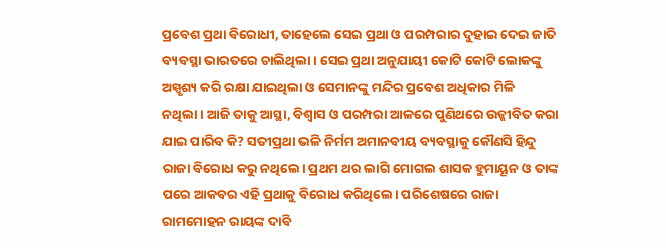ପ୍ରବେଶ ପ୍ରଥା ବିରୋଧୀ, ତାହେଲେ ସେଇ ପ୍ରଥା ଓ ପରମ୍ପରାର ଦୁହାଇ ଦେଇ ଜାତି ବ୍ୟବସ୍ଥା ଭାରତରେ ଚାଲିଥିଲା। ସେଇ ପ୍ରଥା ଅନୁଯାୟୀ କୋଟି କୋଟି ଲୋକଙ୍କୁ ଅସ୍ପୃଶ୍ୟ କରି ରକ୍ଷା ଯାଇଥିଲା ଓ ସେମାନଙ୍କୁ ମନ୍ଦିର ପ୍ରବେଶ ଅଧିକାର ମିଳି ନଥିଲା। ଆଜି ତାକୁ ଆସ୍ଥା, ବିଶ୍ଵାସ ଓ ପରମ୍ପରା ଆଳରେ ପୁଣିଥରେ ଉଜ୍ଜୀବିତ କରା ଯାଇ ପାରିବ କି? ସତୀପ୍ରଥା ଭଳି ନିର୍ମମ ଅମାନବୀୟ ବ୍ୟବସ୍ଥାକୁ କୌଣସି ହିନ୍ଦୁ ରାଜା ବିରୋଧ କରୁ ନଥିଲେ। ପ୍ରଥମ ଥର ଲାଗି ମୋଗଲ ଶାସକ ହୁମାୟୂନ ଓ ତାଙ୍କ ପରେ ଆକବର ଏହି ପ୍ରଥାକୁ ବିରୋଧ କରିଥିଲେ। ପରିଶେଷରେ ରାଜା ରାମମୋହନ ରାୟଙ୍କ ଦାବି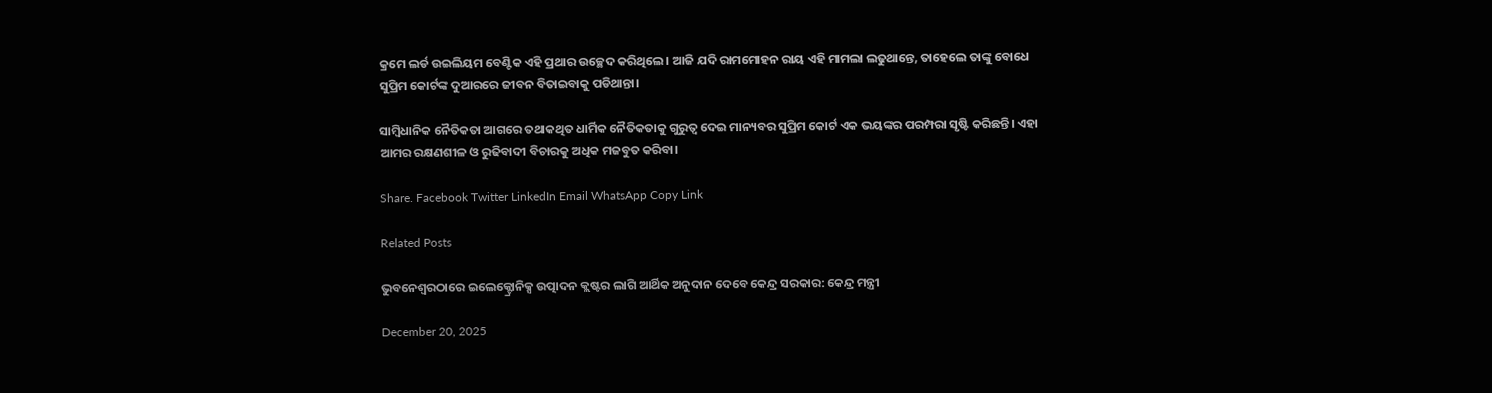କ୍ରମେ ଲର୍ଡ ଉଇଲିୟମ ବେଣ୍ଟିକ ଏହି ପ୍ରଥାର ଉଚ୍ଛେଦ କରିଥିଲେ। ଆଜି ଯଦି ରାମମୋହନ ରାୟ ଏହି ମାମଲା ଲଢୁଥାନ୍ତେ, ତାହେଲେ ତାଙ୍କୁ ବୋଧେ ସୁପ୍ରିମ କୋର୍ଟଙ୍କ ଦୁଆରରେ ଜୀବନ ବିତାଇବାକୁ ପଡିଥାନ୍ତା।

ସାମ୍ବିଧାନିକ ନୈତିକତା ଆଗରେ ତଥାକଥିତ ଧାର୍ମିକ ନୈତିକତାକୁ ଗୁରୁତ୍ଵ ଦେଇ ମାନ୍ୟବର ସୁପ୍ରିମ କୋର୍ଟ ଏକ ଭୟଙ୍କର ପରମ୍ପରା ସୃଷ୍ଟି କରିଛନ୍ତି। ଏହା ଆମର ରକ୍ଷଣଶୀଳ ଓ ରୁଢିବାଦୀ ବିଚାରକୁ ଅଧିକ ମଜବୁତ କରିବା।

Share. Facebook Twitter LinkedIn Email WhatsApp Copy Link

Related Posts

ଭୁବନେଶ୍ୱରଠାରେ ଇଲେକ୍ଟ୍ରୋନିକ୍ସ ଉତ୍ପାଦନ କ୍ଲଷ୍ଟର ଲାଗି ଆର୍ଥିକ ଅନୁଦାନ ଦେବେ କେନ୍ଦ୍ର ସରକାର: କେନ୍ଦ୍ର ମନ୍ତ୍ରୀ

December 20, 2025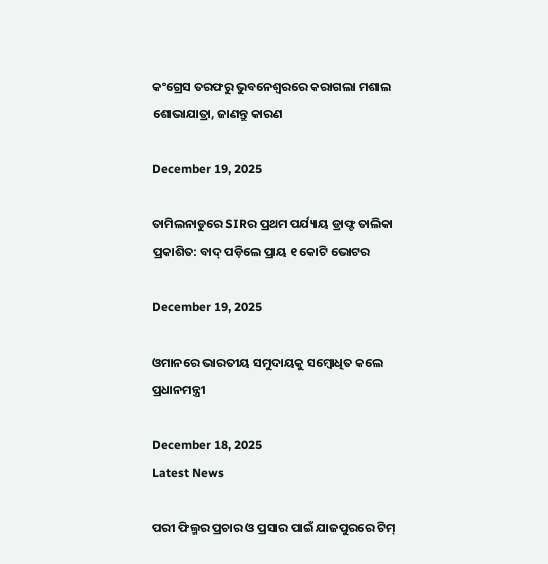କଂଗ୍ରେସ ତରଫରୁ ଭୁବନେଶ୍ବରରେ କରାଗଲା ମଶାଲ ଶୋଭାଯାତ୍ରା, ଜାଣନ୍ତୁ କାରଣ

December 19, 2025

ତାମିଲନାଡୁରେ SIRର ପ୍ରଥମ ପର୍ଯ୍ୟାୟ ଡ୍ରାଫ୍ଟ ତାଲିକା ପ୍ରକାଶିତ: ବାଦ୍ ପଡ଼ିଲେ ପ୍ରାୟ ୧ କୋଟି ଭୋଟର

December 19, 2025

ଓମାନରେ ଭାରତୀୟ ସମୁଦାୟକୁ ସମ୍ବୋଧିତ କଲେ ପ୍ରଧାନମନ୍ତ୍ରୀ

December 18, 2025
Latest News

ପରୀ ଫିଲ୍ମର ପ୍ରଚାର ଓ ପ୍ରସାର ପାଇଁ ଯାଜପୁରରେ ଟିମ୍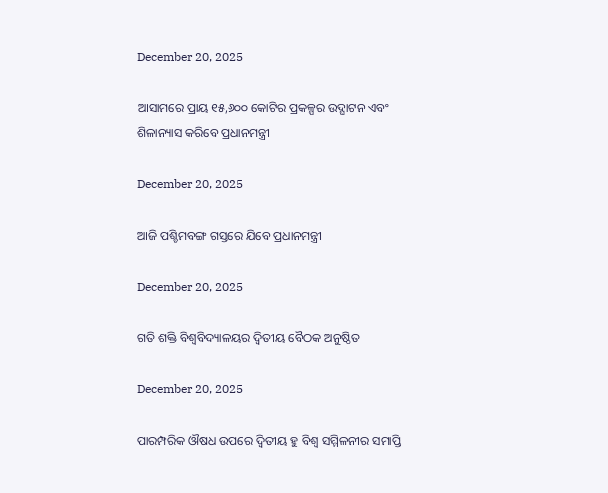December 20, 2025

ଆସାମରେ ପ୍ରାୟ ୧୫,୬୦୦ କୋଟିର ପ୍ରକଳ୍ପର ଉଦ୍ଘାଟନ ଏବଂ ଶିଳାନ୍ୟାସ କରିବେ ପ୍ରଧାନମନ୍ତ୍ରୀ

December 20, 2025

ଆଜି ପଶ୍ଚିମବଙ୍ଗ ଗସ୍ତରେ ଯିବେ ପ୍ରଧାନମନ୍ତ୍ରୀ

December 20, 2025

ଗତି ଶକ୍ତି ବିଶ୍ୱବିଦ୍ୟାଳୟର ଦ୍ୱିତୀୟ ବୈଠକ ଅନୁଷ୍ଠିତ

December 20, 2025

ପାରମ୍ପରିକ ଔଷଧ ଉପରେ ଦ୍ୱିତୀୟ ହୁ ବିଶ୍ୱ ସମ୍ମିଳନୀର ସମାପ୍ତି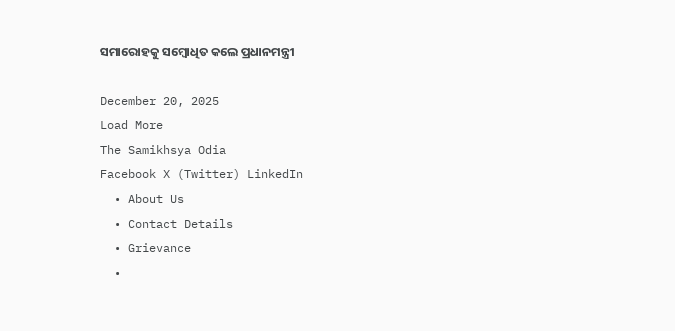ସମାରୋହକୁ ସମ୍ବୋଧିତ କଲେ ପ୍ରଧାନମନ୍ତ୍ରୀ

December 20, 2025
Load More
The Samikhsya Odia
Facebook X (Twitter) LinkedIn
  • About Us
  • Contact Details
  • Grievance
  •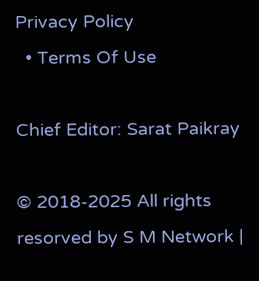Privacy Policy
  • Terms Of Use

Chief Editor: Sarat Paikray

© 2018-2025 All rights resorved by S M Network |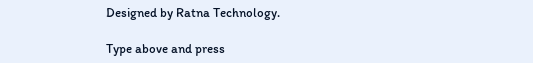Designed by Ratna Technology.

Type above and press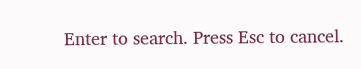Enter to search. Press Esc to cancel.